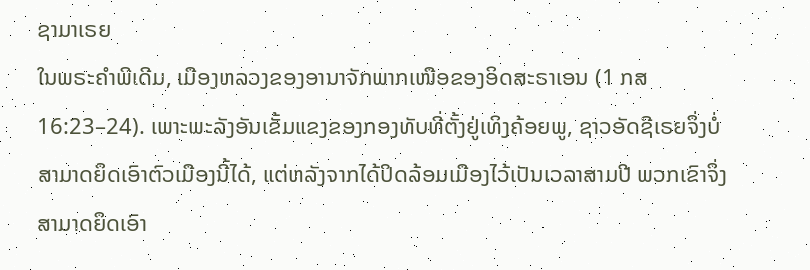ຊາມາເຣຍ
ໃນພຣະຄຳພີເດີມ, ເມືອງຫລວງຂອງອານາຈັກພາກເໜືອຂອງອິດສະຣາເອນ (1 ກສ 16:23–24). ເພາະພະລັງອັນເຂັ້ມແຂງຂອງກອງທັບທີ່ຕັ້ງຢູ່ເທິງຄ້ອຍພູ, ຊາວອັດຊີເຣຍຈຶ່ງບໍ່ສາມາດຍຶດເອົາຕົວເມືອງນີ້ໄດ້, ແຕ່ຫລັງຈາກໄດ້ປິດລ້ອມເມືອງໄວ້ເປັນເວລາສາມປີ ພວກເຂົາຈຶ່ງສາມາດຍຶດເອົາ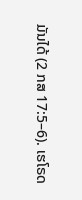ມັນໄດ້ (2 ກສ 17:5–6). ເຮໂຣດ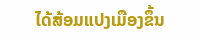ໄດ້ສ້ອມແປງເມືອງຂຶ້ນ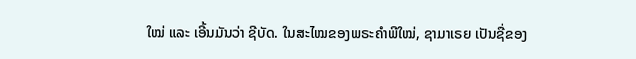ໃໝ່ ແລະ ເອີ້ນມັນວ່າ ຊີບັດ. ໃນສະໄໝຂອງພຣະຄຳພີໃໝ່, ຊາມາເຣຍ ເປັນຊື່ຂອງ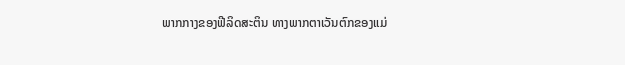ພາກກາງຂອງຟີລິດສະຕິນ ທາງພາກຕາເວັນຕົກຂອງແມ່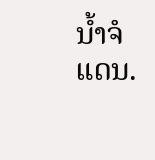ນ້ຳຈໍແດນ.